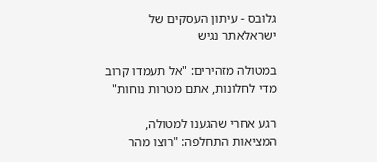גלובס - עיתון העסקים של ישראלאתר נגיש

במטולה מזהירים: "אל תעמדו קרוב מדי לחלונות, אתם מטרות נוחות"

רגע אחרי שהגענו למטולה, המציאות התחלפה: "רוצו מהר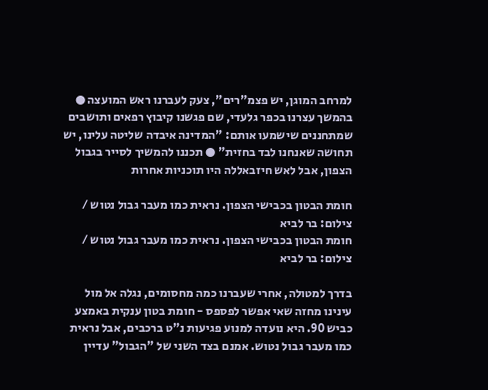למרחב המוגן, יש פצמ"רים", צעק לעברנו ראש המועצה ● בהמשך עצרנו בכפר גלעדי, שם פגשנו קיבוץ רפאים ותושבים שמתחננים שישמעו אותם: "המדינה איבדה שליטה עלינו, יש תחושה שאנחנו לבד בחזית" ● תכננו להמשיך לסייר בגבול הצפון, אבל לאש חיזבאללה היו תוכניות אחרות

חומת הבטון בכבישי הצפון. נראית כמו מעבר גבול נטוש / צילום: בר לביא
חומת הבטון בכבישי הצפון. נראית כמו מעבר גבול נטוש / צילום: בר לביא

בדרך למטולה, אחרי שעברנו כמה מחסומים, נגלה אל מול עינינו מחזה שאי אפשר לפספס - חומת בטון ענקית באמצע כביש 90. היא נועדה למנוע פגיעות נ"ט ברכבים, אבל נראית כמו מעבר גבול נטוש. אמנם בצד השני של "הגבול" עדיין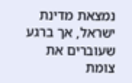נמצאת מדינת ישראל, אך ברגע שעוברים את צומת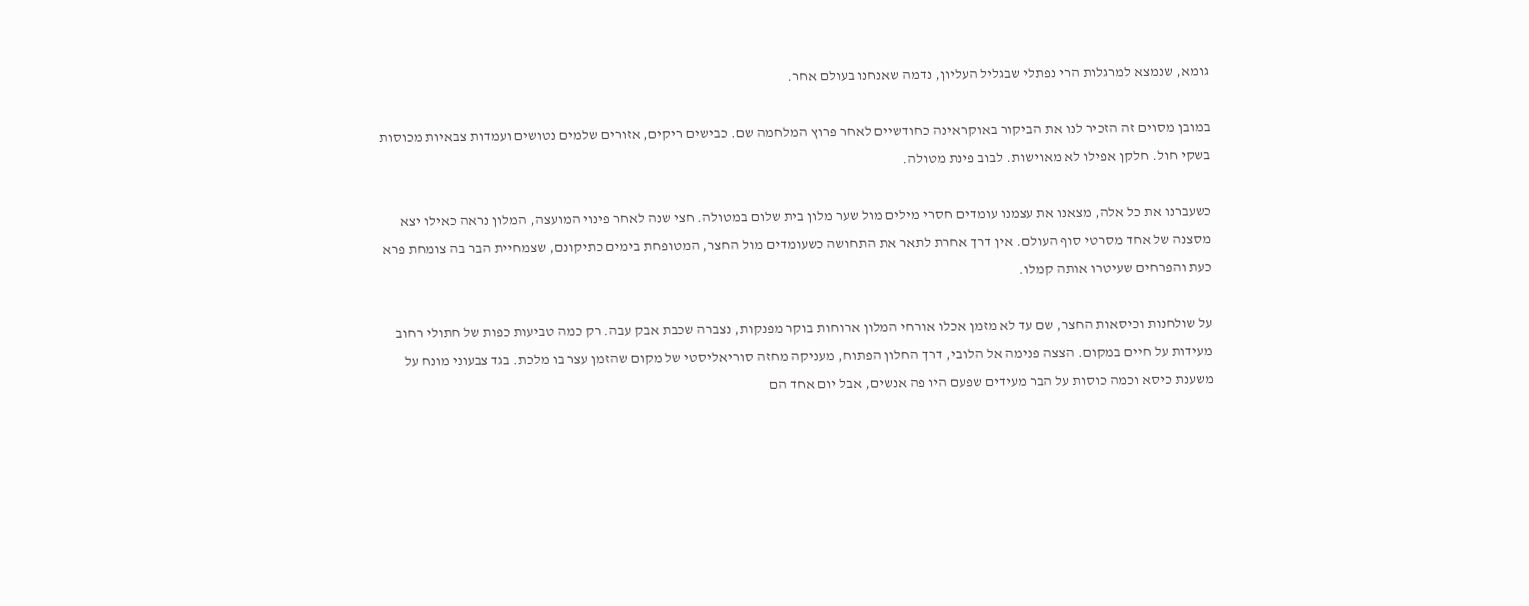גומא, שנמצא למרגלות הרי נפתלי שבגליל העליון, נדמה שאנחנו בעולם אחר.

במובן מסוים זה הזכיר לנו את הביקור באוקראינה כחודשיים לאחר פרוץ המלחמה שם. כבישים ריקים, אזורים שלמים נטושים ועמדות צבאיות מכוסות בשקי חול. חלקן אפילו לא מאוישות. לבוב פינת מטולה.

כשעברנו את כל אלה, מצאנו את עצמנו עומדים חסרי מילים מול שער מלון בית שלום במטולה. חצי שנה לאחר פינוי המועצה, המלון נראה כאילו יצא מסצנה של אחד מסרטי סוף העולם. אין דרך אחרת לתאר את התחושה כשעומדים מול החצר, המטופחת בימים כתיקונם, שצמחיית הבר בה צומחת פרא כעת והפרחים שעיטרו אותה קמלו.

על שולחנות וכיסאות החצר, שם עד לא מזמן אכלו אורחי המלון ארוחות בוקר מפנקות, נצברה שכבת אבק עבה. רק כמה טביעות כפות של חתולי רחוב מעידות על חיים במקום. הצצה פנימה אל הלובי, דרך החלון הפתוח, מעניקה מחזה סוריאליסטי של מקום שהזמן עצר בו מלכת. בגד צבעוני מונח על משענת כיסא וכמה כוסות על הבר מעידים שפעם היו פה אנשים, אבל יום אחד הם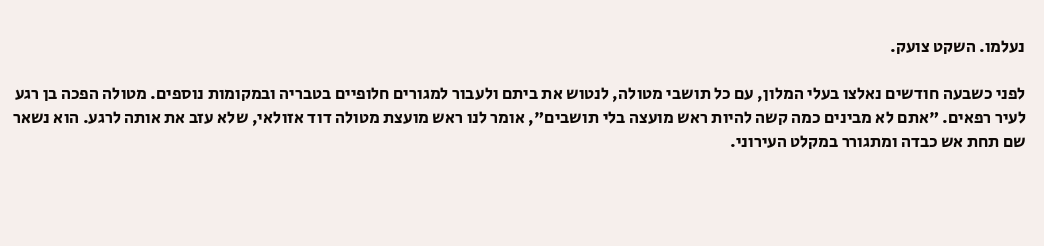נעלמו. השקט צועק.

לפני כשבעה חודשים נאלצו בעלי המלון, עם כל תושבי מטולה, לנטוש את ביתם ולעבור למגורים חלופיים בטבריה ובמקומות נוספים. מטולה הפכה בן רגע לעיר רפאים. "אתם לא מבינים כמה קשה להיות ראש מועצה בלי תושבים", אומר לנו ראש מועצת מטולה דוד אזולאי, שלא עזב את אותה לרגע. הוא נשאר שם תחת אש כבדה ומתגורר במקלט העירוני.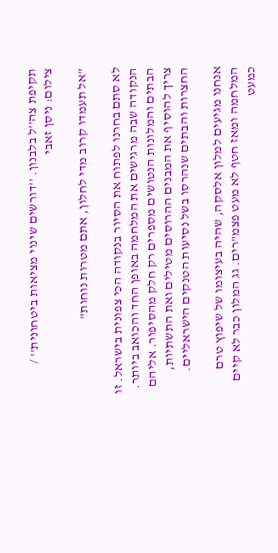תקיפת צה''ל בלבנון. ''דורשים שינוי מציאות ביטחונית'' / צילום: ניסן זאבי

"אל תעמדו קרוב מדי לחלון, אתם מטרות נוחות"

לא סתם בחרנו לפתוח את הסיור בנקודה הכי צפונית בישראל. זו הנקודה שבה מרגישים את המלחמה באופן החד והכואב ביותר. הבתים והמלונות הנטושים מספרים רק חלק מהסיפור. אליהם צריך להוסיף את המבנים ההרוסים מטילים ואת התשתיות, החצרות והבתים שנהרסו בשל נסיעות הטנקים הישראליים.

אנחנו מגיעים למלון אלסקה, שהיה בעיצומו של שיפוץ טרם המלחמה ומאז חטף לא מעט פצמ"רים. גג המלון כבר לא קיים כמעט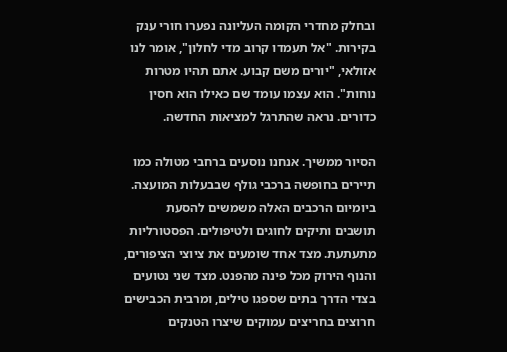ובחלק מחדרי הקומה העליונה נפערו חורי ענק בקירות. "אל תעמדו קרוב מדי לחלון", אומר לנו אזולאי, "יורים משם קבוע. אתם תהיו מטרות נוחות". הוא עצמו עומד שם כאילו הוא חסין כדורים. נראה שהתרגל למציאות החדשה.

הסיור ממשיך. אנחנו נוסעים ברחבי מטולה כמו תיירים בחופשה ברכבי גולף שבבעלות המועצה. ביומיום הרכבים האלה משמשים להסעת תושבים ותיקים לחוגים ולטיפולים. הפסטורליות מתעתעת. מצד אחד שומעים את ציוצי הציפורים, והנוף הירוק מכל פינה מהפנט. מצד שני נטועים בצדי הדרך בתים שספגו טילים, ומרבית הכבישים חרוצים בחריצים עמוקים שיצרו הטנקים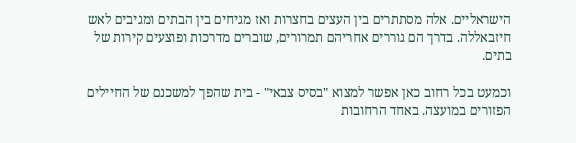הישראליים. אלה מסתתרים בין העצים בחצרות ואז מגיחים בין הבתים ומגיבים לאש חיזבאללה. בדרך הם גוררים אחריהם תמרורים, שוברים מדרכות ופוצעים קירות של בתים.

וכמעט בכל רחוב כאן אפשר למצוא "בסיס צבאי" - בית שהפך למשכנם של החיילים הפזורים במועצה. באחד הרחובות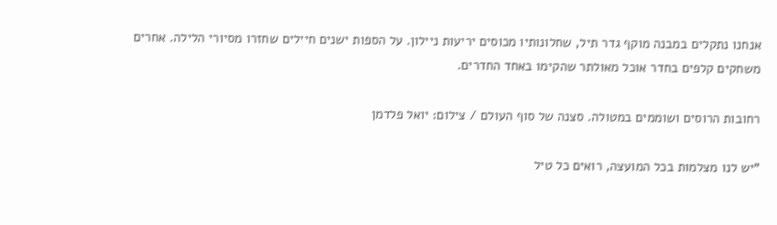אנחנו נתקלים במבנה מוקף גדר תיל, שחלונותיו מכוסים יריעות ניילון. על הספות ישנים חיילים שחזרו מסיורי הלילה. אחרים משחקים קלפים בחדר אוכל מאולתר שהקימו באחד החדרים.

רחובות הרוסים ושוממים במטולה. סצנה של סוף העולם / צילום: יואל פלדמן

"יש לנו מצלמות בכל המועצה, רואים כל טיל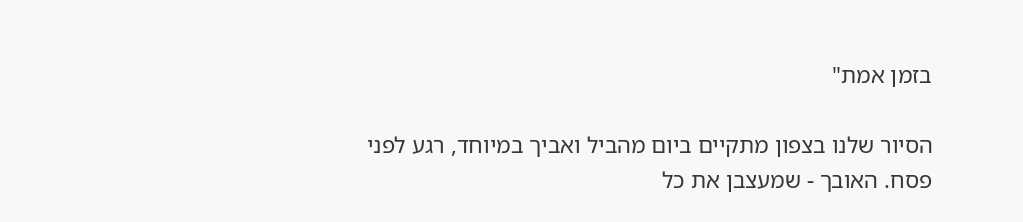בזמן אמת"

הסיור שלנו בצפון מתקיים ביום מהביל ואביך במיוחד, רגע לפני פסח. האובך - שמעצבן את כל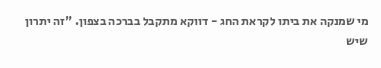מי שמנקה את ביתו לקראת החג - דווקא מתקבל בברכה בצפון. "זה יתרון שיש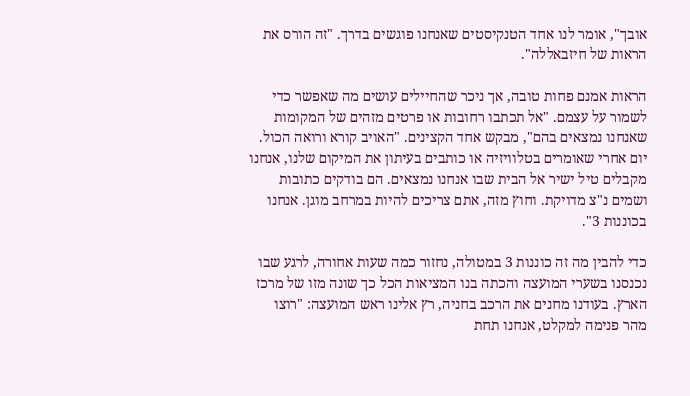אובך", אומר לנו אחד הטנקיסטים שאנחנו פוגשים בדרך. "זה הורס את הראות של חיזבאללה".

הראות אמנם פחות טובה, אך ניכר שהחיילים עושים מה שאפשר כדי לשמור על עצמם. "אל תכתבו רחובות או פרטים מזהים של המקומות שאנחנו נמצאים בהם", מבקש אחד הקצינים. "האויב קורא ורואה הכול. יום אחרי שאומרים בטלוויזיה או כותבים בעיתון את המיקום שלנו, אנחנו מקבלים טיל ישיר אל הבית שבו אנחנו נמצאים. הם בודקים כתובות ושמים נ"צ מדויקת. וחוץ מזה, אתם צריכים להיות במרחב מוגן. אנחנו בכוננות 3".

כדי להבין מה זה כוננות 3 במטולה, נחזור כמה שעות אחורה, לרגע שבו נכנסנו בשערי המועצה והכתה בנו המציאות הכל כך שונה מזו של מרכז הארץ. בעודנו מחנים את הרכב בחניה, רץ אלינו ראש המועצה: "רוצו מהר פנימה למקלט, אנחנו תחת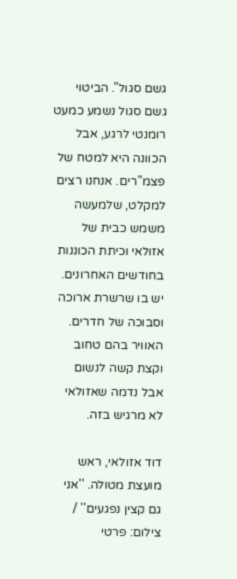גשם סגול". הביטוי גשם סגול נשמע כמעט רומנטי לרגע, אבל הכוונה היא למטח של פצמ"רים. אנחנו רצים למקלט, שלמעשה משמש כבית של אזולאי וכיתת הכוננות בחודשים האחרונים. יש בו שרשרת ארוכה וסבוכה של חדרים. האוויר בהם טחוב וקצת קשה לנשום אבל נדמה שאזולאי לא מרגיש בזה.

דוד אזולאי, ראש מועצת מטולה. ''אני גם קצין נפגעים'' / צילום: פרטי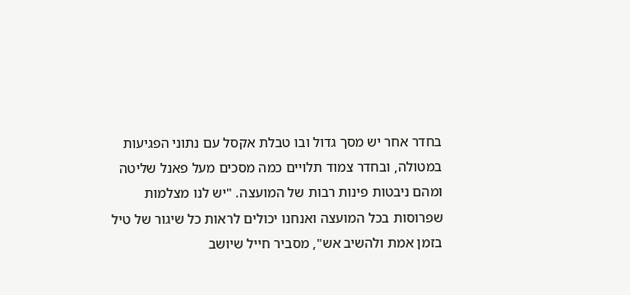בחדר אחר יש מסך גדול ובו טבלת אקסל עם נתוני הפגיעות במטולה, ובחדר צמוד תלויים כמה מסכים מעל פאנל שליטה ומהם ניבטות פינות רבות של המועצה. "יש לנו מצלמות שפרוסות בכל המועצה ואנחנו יכולים לראות כל שיגור של טיל בזמן אמת ולהשיב אש", מסביר חייל שיושב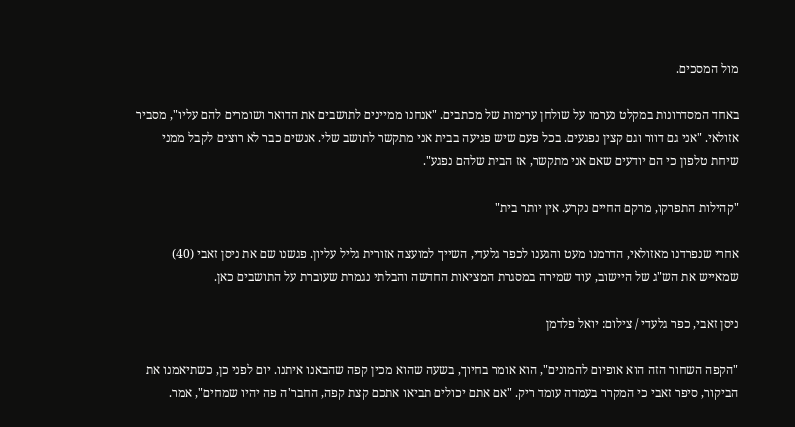מול המסכים.

באחד המסדרונות במקלט נערמו על שולחן ערימות של מכתבים. "אנחנו ממיינים לתושבים את הדואר ושומרים להם עליו", מסביר אזולאי. "אני גם דוור וגם קצין נפגעים. בכל פעם שיש פגיעה בבית אני מתקשר לתושב שלי. אנשים כבר לא רוצים לקבל ממני שיחת טלפון כי הם יודעים שאם אני מתקשר, אז הבית שלהם נפגע".

"קהילות התפרקו, מרקם החיים נקרע. אין יותר בית"

אחרי שנפרדנו מאזולאי, הדרמנו מעט והגענו לכפר גלעדי, השייך למועצה אזורית גליל עליון. פגשנו שם את ניסן זאבי (40) שמאייש את הש"ג של היישוב, עוד שמירה במסגרת המציאות החדשה והבלתי נגמרת שעוברת על התושבים כאן.

ניסן זאבי, כפר גלעדי / צילום: יואל פלדמן

"הקפה השחור הזה הוא אופיום להמונים", הוא אומר בחיוך, בשעה שהוא מכין קפה שהבאנו איתנו. יום לפני כן, כשתיאמנו את הביקור, סיפר זאבי כי המקרר בעמדה עומד ריק. "אם אתם יכולים תביאו אתכם קצת קפה, החבר'ה פה יהיו שמחים", אמר.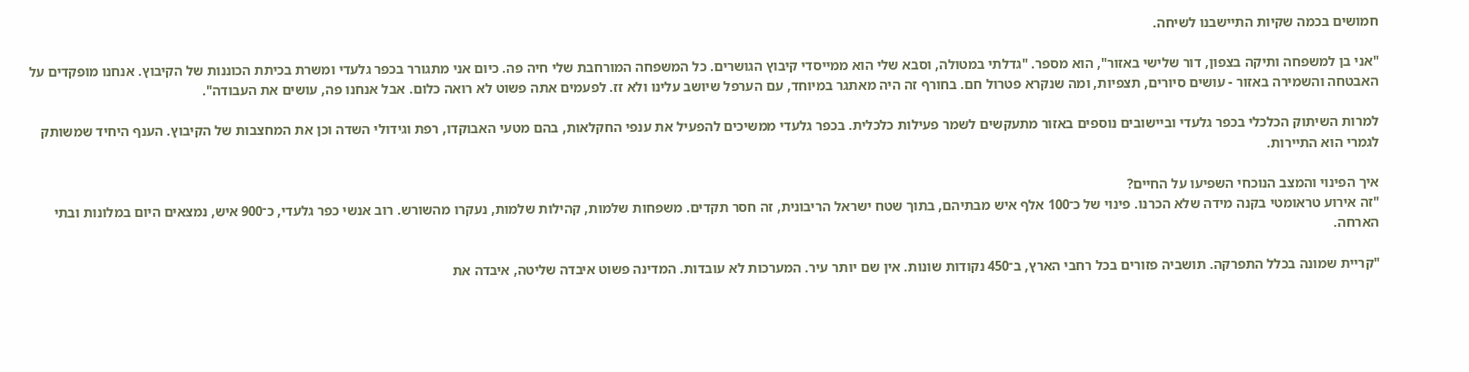חמושים בכמה שקיות התיישבנו לשיחה.

"אני בן למשפחה ותיקה בצפון, דור שלישי באזור", הוא מספר. "גדלתי במטולה, וסבא שלי הוא ממייסדי קיבוץ הגושרים. כל המשפחה המורחבת שלי חיה פה. כיום אני מתגורר בכפר גלעדי ומשרת בכיתת הכוננות של הקיבוץ. אנחנו מופקדים על האבטחה והשמירה באזור - עושים סיורים, תצפיות, ומה שנקרא פטרול חם. בחורף זה היה מאתגר במיוחד, עם הערפל שיושב עלינו ולא זז. לפעמים אתה פשוט לא רואה כלום. אבל אנחנו פה, עושים את העבודה".

למרות השיתוק הכלכלי בכפר גלעדי וביישובים נוספים באזור מתעקשים לשמר פעילות כלכלית. בכפר גלעדי ממשיכים להפעיל את ענפי החקלאות, בהם מטעי האבוקדו, רפת וגידולי השדה וכן את המחצבות של הקיבוץ. הענף היחיד שמשותק לגמרי הוא התיירות.

איך הפינוי והמצב הנוכחי השפיעו על החיים?
"זה אירוע טראומטי בקנה מידה שלא הכרנו. פינוי של כ־100 אלף איש מבתיהם, בתוך שטח ישראל הריבונית, זה חסר תקדים. משפחות שלמות, קהילות שלמות, נעקרו מהשורש. רוב אנשי כפר גלעדי, כ־900 איש, נמצאים היום במלונות ובתי הארחה.

"קריית שמונה בכלל התפרקה. תושביה פזורים בכל רחבי הארץ, ב־450 נקודות שונות. אין שם יותר עיר. המערכות לא עובדות. המדינה פשוט איבדה שליטה, איבדה את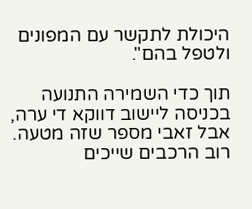היכולת לתקשר עם המפונים ולטפל בהם".

תוך כדי השמירה התנועה בכניסה ליישוב דווקא די ערה, אבל זאבי מספר שזה מטעה. רוב הרכבים שייכים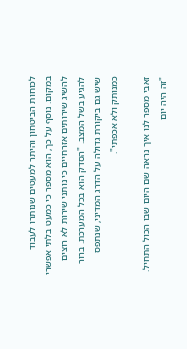לכוחות הביטחון והיתר למעטים שנותרו לעבוד במקום. נוסף על כך, הוא מספר כי כמעט בלתי אפשרי להשיג שירותים אזרחיים כי נותני שירות לא רוצים להגיע בשל המצב. "הסדק הוא בכל המערכת. ברור שיש גם ביקורת גדולה על הדרג המדיני, שנתפס כמנותק ולא אכפתי".

זאבי מספר לנו איך נראה שם היום שבו הכול התחיל. "זה היה יום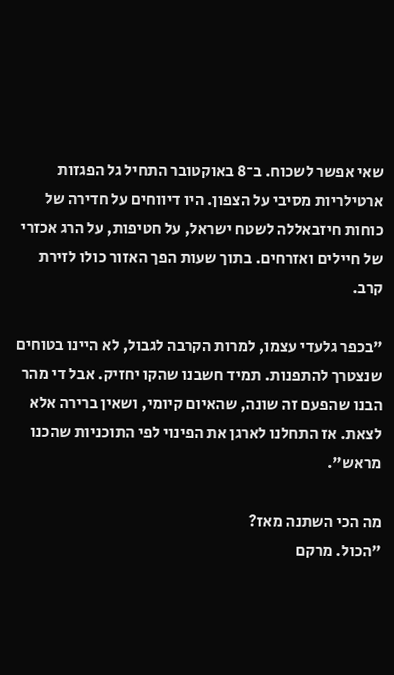שאי אפשר לשכוח. ב־8 באוקטובר התחיל גל הפגזות ארטילריות מסיבי על הצפון. היו דיווחים על חדירה של כוחות חיזבאללה לשטח ישראל, על חטיפות, על הרג אכזרי של חיילים ואזרחים. בתוך שעות הפך האזור כולו לזירת קרב.

"בכפר גלעדי עצמו, למרות הקרבה לגבול, לא היינו בטוחים שנצטרך להתפנות. תמיד חשבנו שהקו יחזיק. אבל די מהר הבנו שהפעם זה שונה, שהאיום קיומי, ושאין ברירה אלא לצאת. אז התחלנו לארגן את הפינוי לפי התוכניות שהכנו מראש".

מה הכי השתנה מאז?
"הכול. מרקם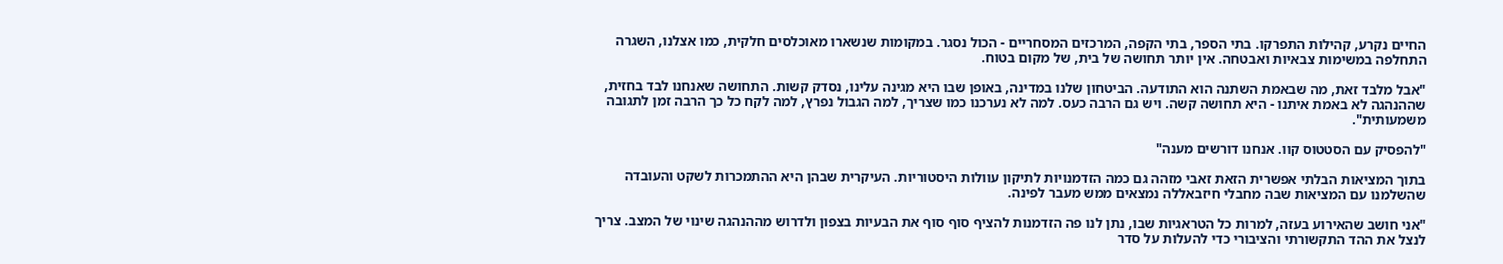החיים נקרע, קהילות התפרקו. בתי הספר, בתי הקפה, המרכזים המסחריים - הכול נסגר. במקומות שנשארו מאוכלסים חלקית, כמו אצלנו, השגרה התחלפה במשימות צבאיות ואבטחה. אין יותר תחושה של בית, של מקום בטוח.

"אבל מלבד זאת, מה שבאמת השתנה הוא התודעה. הביטחון שלנו במדינה, באופן שבו היא מגינה עלינו, נסדק קשות. התחושה שאנחנו לבד בחזית, שההנהגה לא באמת איתנו - היא תחושה קשה. ויש גם הרבה כעס. למה לא נערכנו כמו שצריך, למה הגבול נפרץ, למה לקח כל כך הרבה זמן לתגובה משמעותית".

"להפסיק עם הסטטוס קוו. אנחנו דורשים מענה"

בתוך המציאות הבלתי אפשרית הזאת זאבי מזהה גם כמה הזדמנויות לתיקון עוולות היסטוריות. העיקרית שבהן היא ההתמכרות לשקט והעובדה שהשלמנו עם המציאות שבה מחבלי חיזבאללה נמצאים ממש מעבר לפינה.

"אני חושב שהאירוע בעזה, למרות כל הטראגיות שבו, נתן לנו פה הזדמנות להציף סוף סוף את הבעיות בצפון ולדרוש מההנהגה שינוי של המצב. צריך לנצל את ההד התקשורתי והציבורי כדי להעלות על סדר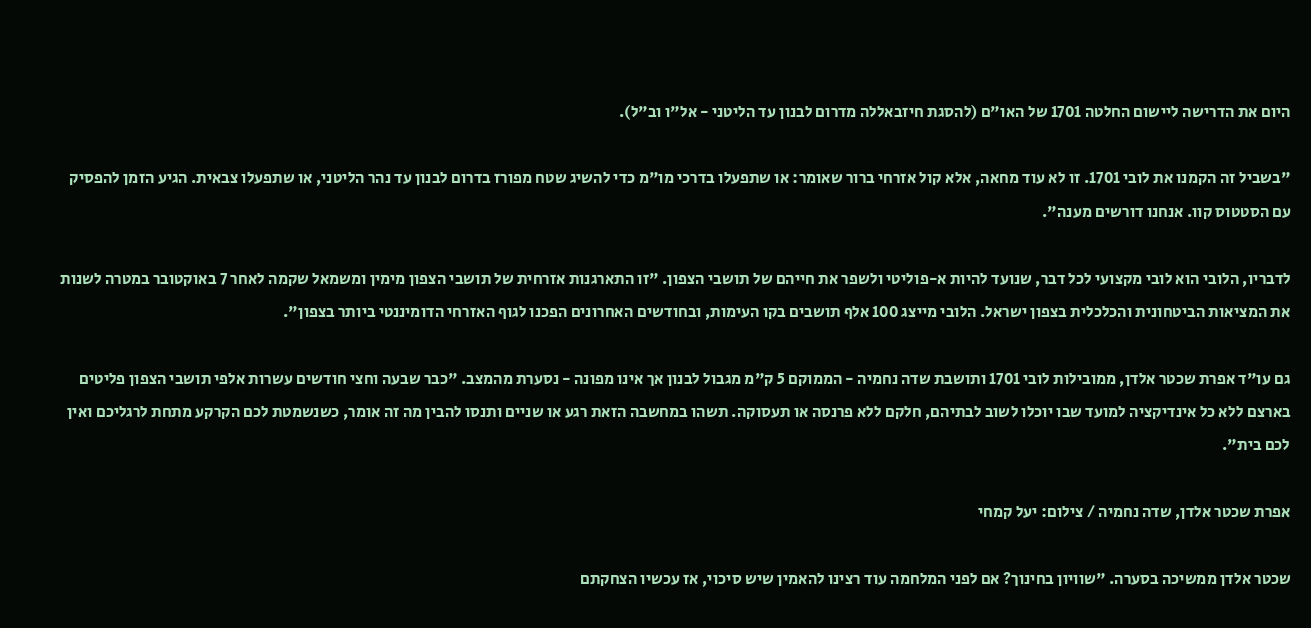היום את הדרישה ליישום החלטה 1701 של האו"ם (להסגת חיזבאללה מדרום לבנון עד הליטני - אל"ו וב"ל).

"בשביל זה הקמנו את לובי 1701. זו לא עוד מחאה, אלא קול אזרחי ברור שאומר: או שתפעלו בדרכי מו"מ כדי להשיג שטח מפורז בדרום לבנון עד נהר הליטני, או שתפעלו צבאית. הגיע הזמן להפסיק עם הסטטוס קוו. אנחנו דורשים מענה".

לדבריו, הלובי הוא לובי מקצועי לכל דבר, שנועד להיות א-פוליטי ולשפר את חייהם של תושבי הצפון. "זו התארגנות אזרחית של תושבי הצפון מימין ומשמאל שקמה לאחר 7 באוקטובר במטרה לשנות את המציאות הביטחונית והכלכלית בצפון ישראל. הלובי מייצג 100 אלף תושבים בקו העימות, ובחודשים האחרונים הפכנו לגוף האזרחי הדומיננטי ביותר בצפון".

גם עו"ד אפרת שכטר אלדן, ממובילות לובי 1701 ותושבת שדה נחמיה - הממוקם 5 ק"מ מגבול לבנון אך אינו מפונה - נסערת מהמצב. "כבר שבעה וחצי חודשים עשרות אלפי תושבי הצפון פליטים בארצם ללא כל אינדיקציה למועד שבו יוכלו לשוב לבתיהם, חלקם ללא פרנסה או תעסוקה. תשהו במחשבה הזאת רגע או שניים ותנסו להבין מה זה אומר, כשנשמטת לכם הקרקע מתחת לרגליכם ואין לכם בית".

אפרת שכטר אלדן, שדה נחמיה / צילום: יעל קמחי

שכטר אלדן ממשיכה בסערה. "שוויון בחינוך? אם לפני המלחמה עוד רצינו להאמין שיש סיכוי, אז עכשיו הצחקתם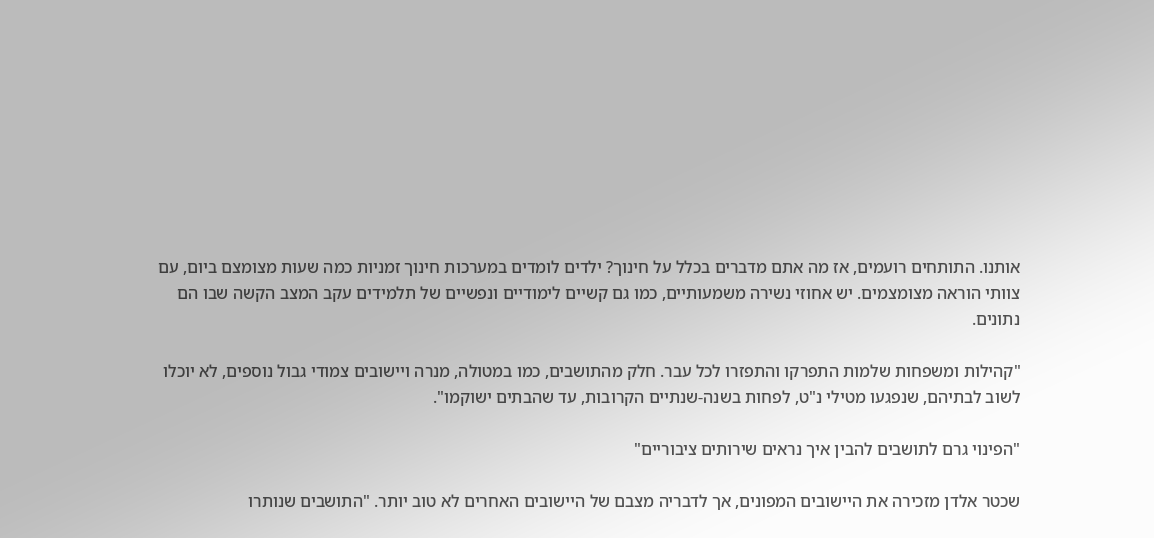אותנו. התותחים רועמים, אז מה אתם מדברים בכלל על חינוך? ילדים לומדים במערכות חינוך זמניות כמה שעות מצומצם ביום, עם צוותי הוראה מצומצמים. יש אחוזי נשירה משמעותיים, כמו גם קשיים לימודיים ונפשיים של תלמידים עקב המצב הקשה שבו הם נתונים.

"קהילות ומשפחות שלמות התפרקו והתפזרו לכל עבר. חלק מהתושבים, כמו במטולה, מנרה ויישובים צמודי גבול נוספים, לא יוכלו לשוב לבתיהם, שנפגעו מטילי נ"ט, לפחות בשנה-שנתיים הקרובות, עד שהבתים ישוקמו".

"הפינוי גרם לתושבים להבין איך נראים שירותים ציבוריים"

שכטר אלדן מזכירה את היישובים המפונים, אך לדבריה מצבם של היישובים האחרים לא טוב יותר. "התושבים שנותרו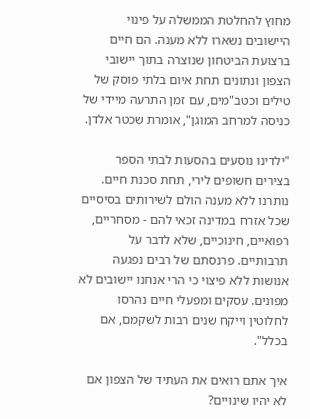מחוץ להחלטת הממשלה על פינוי היישובים נשארו ללא מענה. הם חיים ברצועת הביטחון שנוצרה בתוך יישובי הצפון ונתונים תחת איום בלתי פוסק של טילים וכטב"מים, עם זמן התרעה מיידי של כניסה למרחב המוגן", אומרת שכטר אלדן.

"ילדינו נוסעים בהסעות לבתי הספר בצירים חשופים לירי, תחת סכנת חיים. נותרנו ללא מענה הולם לשירותים בסיסיים שכל אזרח במדינה זכאי להם - מסחריים, רפואיים, חינוכיים, שלא לדבר על תרבותיים. פרנסתם של רבים נפגעה אנושות ללא פיצוי כי הרי אנחנו יישובים לא מפונים. עסקים ומפעלי חיים נהרסו לחלוטין וייקח שנים רבות לשקמם, אם בכלל".

איך אתם רואים את העתיד של הצפון אם לא יהיו שינויים?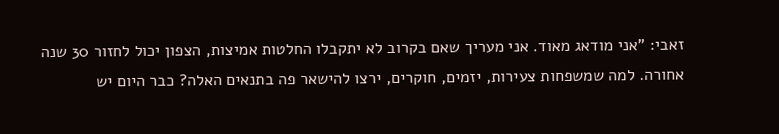זאבי: "אני מודאג מאוד. אני מעריך שאם בקרוב לא יתקבלו החלטות אמיצות, הצפון יכול לחזור 30 שנה אחורה. למה שמשפחות צעירות, יזמים, חוקרים, ירצו להישאר פה בתנאים האלה? כבר היום יש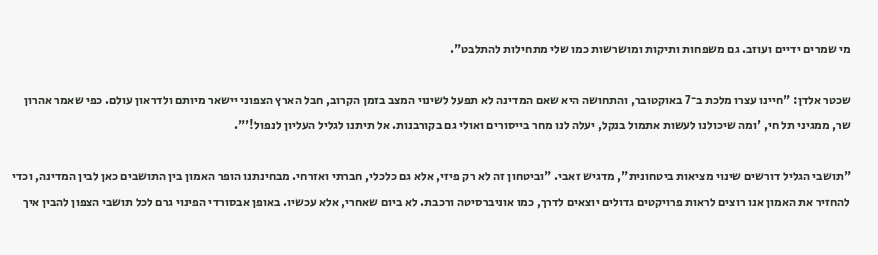מי שמרים ידיים ועוזב. גם משפחות ותיקות ומושרשות כמו שלי מתחילות להתלבט".

שכטר אלדן: "חיינו עצרו מלכת ב־7 באוקטובר, והתחושה היא שאם המדינה לא תפעל לשינוי המצב בזמן הקרוב, חבל הארץ הצפוני יישאר מיותם ולדראון עולם. כפי שאמר אהרון שר, ממגיני תל חי, 'ומה שיכולנו לעשות אתמול בנקל, יעלה לנו מחר בייסורים ואולי גם בקורבנות. אל תיתנו לגליל העליון לנפול!'".

"תושבי הגליל דורשים שינוי מציאות ביטחונית", מדגיש זאבי. "וביטחון זה לא רק פיזי, אלא גם כלכלי, חברתי ואזרחי. מבחינתנו הופר האמון בין התושבים כאן לבין המדינה, וכדי להחזיר את האמון אנו רוצים לראות פרויקטים גדולים יוצאים לדרך, כמו אוניברסיטה ורכבת. לא ביום שאחרי, אלא עכשיו. באופן אבסורדי הפינוי גרם לכל תושבי הצפון להבין איך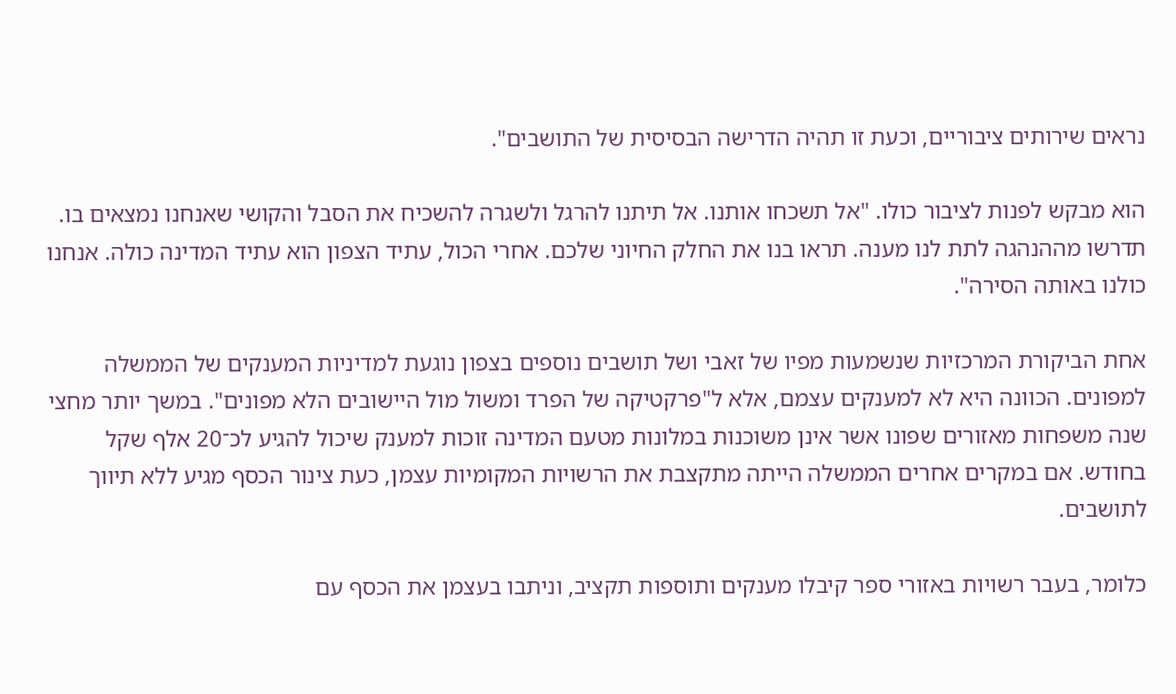נראים שירותים ציבוריים, וכעת זו תהיה הדרישה הבסיסית של התושבים".

הוא מבקש לפנות לציבור כולו. "אל תשכחו אותנו. אל תיתנו להרגל ולשגרה להשכיח את הסבל והקושי שאנחנו נמצאים בו. תדרשו מההנהגה לתת לנו מענה. תראו בנו את החלק החיוני שלכם. אחרי הכול, עתיד הצפון הוא עתיד המדינה כולה. אנחנו כולנו באותה הסירה".

אחת הביקורת המרכזיות שנשמעות מפיו של זאבי ושל תושבים נוספים בצפון נוגעת למדיניות המענקים של הממשלה למפונים. הכוונה היא לא למענקים עצמם, אלא ל"פרקטיקה של הפרד ומשול מול היישובים הלא מפונים". במשך יותר מחצי שנה משפחות מאזורים שפונו אשר אינן משוכנות במלונות מטעם המדינה זוכות למענק שיכול להגיע לכ־20 אלף שקל בחודש. אם במקרים אחרים הממשלה הייתה מתקצבת את הרשויות המקומיות עצמן, כעת צינור הכסף מגיע ללא תיווך לתושבים.

כלומר, בעבר רשויות באזורי ספר קיבלו מענקים ותוספות תקציב, וניתבו בעצמן את הכסף עם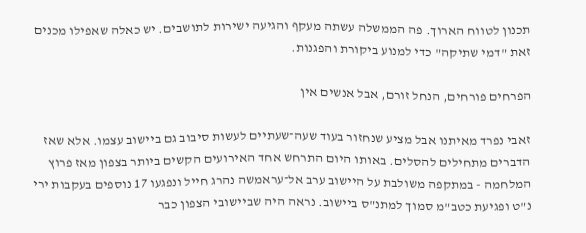תכנון לטווח הארוך. פה הממשלה עשתה מעקף והגיעה ישירות לתושבים. יש כאלה שאפילו מכנים זאת "דמי שתיקה" כדי למנוע ביקורת והפגנות.

הפרחים פורחים, הנחל זורם, אבל אנשים אין

זאבי נפרד מאיתנו אבל מציע שנחזור בעוד שעה־שעתיים לעשות סיבוב גם ביישוב עצמו. אלא שאז הדברים מתחילים להסלים. באותו היום התרחש אחד האירועים הקשים ביותר בצפון מאז פרוץ המלחמה - במתקפה משולבת על היישוב ערב אל־עראמשה נהרג חייל ונפגעו 17 נוספים בעקבות ירי נ"ט ופגיעת כטב"מ סמוך למתנ"ס ביישוב. נראה היה שביישובי הצפון כבר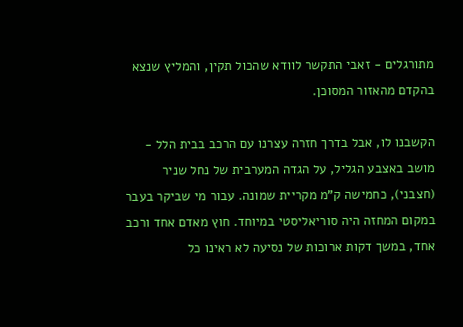מתורגלים - זאבי התקשר לוודא שהכול תקין, והמליץ שנצא בהקדם מהאזור המסוכן.

הקשבנו לו, אבל בדרך חזרה עצרנו עם הרכב בבית הלל - מושב באצבע הגליל, על הגדה המערבית של נחל שניר (חצבני), כחמישה ק"מ מקריית שמונה. עבור מי שביקר בעבר במקום המחזה היה סוריאליסטי במיוחד. חוץ מאדם אחד ורכב אחד, במשך דקות ארוכות של נסיעה לא ראינו כל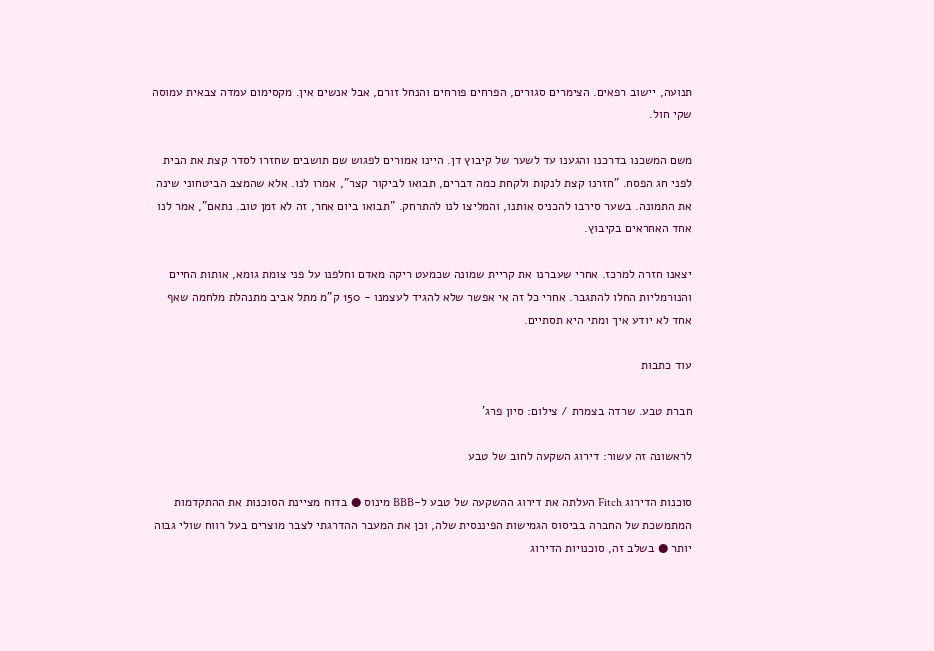תנועה, יישוב רפאים. הצימרים סגורים, הפרחים פורחים והנחל זורם, אבל אנשים אין. מקסימום עמדה צבאית עמוסה שקי חול.

משם המשכנו בדרכנו והגענו עד לשער של קיבוץ דן. היינו אמורים לפגוש שם תושבים שחזרו לסדר קצת את הבית לפני חג הפסח. "חזרנו קצת לנקות ולקחת כמה דברים, תבואו לביקור קצר", אמרו לנו. אלא שהמצב הביטחוני שינה את התמונה. בשער סירבו להכניס אותנו, והמליצו לנו להתרחק. "תבואו ביום אחר, זה לא זמן טוב. נתאם", אמר לנו אחד האחראים בקיבוץ.

יצאנו חזרה למרכז. אחרי שעברנו את קריית שמונה שכמעט ריקה מאדם וחלפנו על פני צומת גומא, אותות החיים והנורמליות החלו להתגבר. אחרי כל זה אי אפשר שלא להגיד לעצמנו - 150 ק"מ מתל אביב מתנהלת מלחמה שאף אחד לא יודע איך ומתי היא תסתיים.

עוד כתבות

חברת טבע. שרדה בצמרת / צילום: סיון פרג'

לראשונה זה עשור: דירוג השקעה לחוב של טבע

סוכנות הדירוג Fitch העלתה את דירוג ההשקעה של טבע ל-BBB מינוס ● בדוח מציינת הסוכנות את ההתקדמות המתמשכת של החברה בביסוס הגמישות הפיננסית שלה, וכן את המעבר ההדרגתי לצבר מוצרים בעל רווח שולי גבוה יותר ● בשלב זה, סוכנויות הדירוג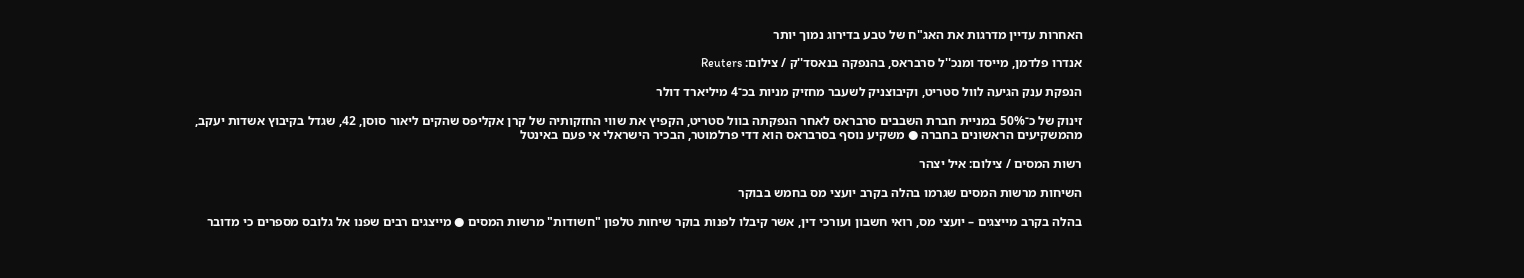האחרות עדיין מדרגות את האג"ח של טבע בדירוג נמוך יותר

אנדרו פלדמן, מייסד ומנכ''ל סרבראס, בהנפקה בנאסד''ק / צילום: Reuters

הנפקת ענק הגיעה לוול סטריט, וקיבוצניק לשעבר מחזיק מניות בכ־4 מיליארד דולר

זינוק של כ־50% במניית חברת השבבים סרבראס לאחר הנפקתה בוול סטריט, הקפיץ את שווי החזקותיה של קרן אקליפס שהקים ליאור סוסן, 42, שגדל בקיבוץ אשדות יעקב, מהמשקיעים הראשונים בחברה ● משקיע נוסף בסרבראס הוא דדי פרלמוטר, הבכיר הישראלי אי פעם באינטל

רשות המסים / צילום: איל יצהר

השיחות מרשות המסים שגרמו בהלה בקרב יועצי מס בחמש בבוקר

בהלה בקרב מייצגים – יועצי מס, רואי חשבון ועורכי דין, אשר קיבלו לפנות בוקר שיחות טלפון "חשודות" מרשות המסים ● מייצגים רבים שפנו אל גלובס מספרים כי מדובר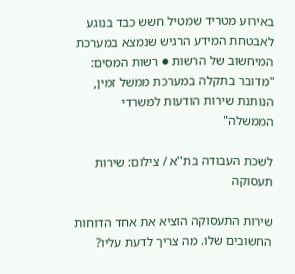באירוע מטריד שמטיל חשש כבד בנוגע לאבטחת המידע הרגיש שנמצא במערכת המיחשוב של הרשות ● רשות המסים: "מדובר בתקלה במערכת ממשל זמין, הנותנת שירות הודעות למשרדי הממשלה"

לשכת העבודה בת''א / צילום: שירות תעסוקה

שירות התעסוקה הוציא את אחד הדוחות החשובים שלו. מה צריך לדעת עליו?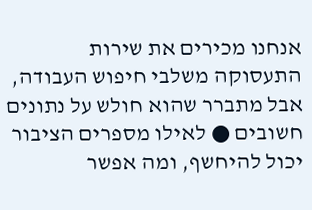אנחנו מכירים את שירות התעסוקה משלבי חיפוש העבודה, אבל מתברר שהוא חולש על נתונים חשובים ● לאילו מספרים הציבור יכול להיחשף, ומה אפשר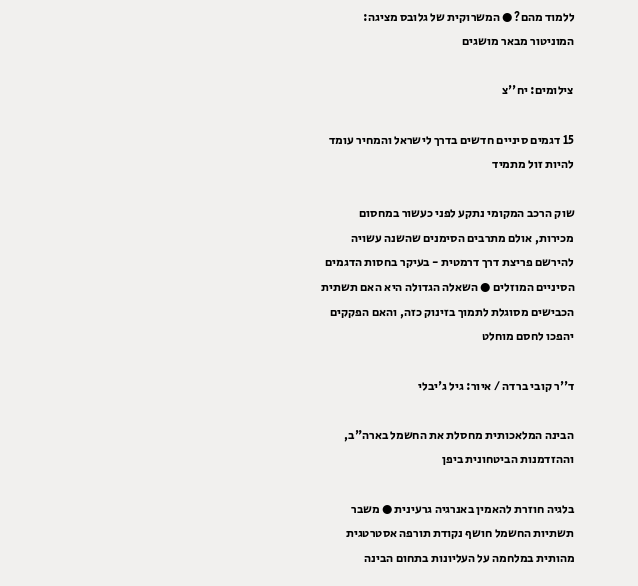ללמוד מהם? ● המשרוקית של גלובס מציגה: המוניטור מבאר מושגים

צילומים: יח''צ

15 דגמים סיניים חדשים בדרך לישראל והמחיר עומד להיות זול מתמיד

שוק הרכב המקומי נתקע לפני כעשור במחסום מכירות, אולם מתרבים הסימנים שהשנה עשויה להירשם פריצת דרך דרמטית - בעיקר בחסות הדגמים הסיניים המוזלים ● השאלה הגדולה היא האם תשתית הכבישים מסוגלת לתמוך בזינוק כזה, והאם הפקקים יהפכו לחסם מוחלט

ד''ר קובי ברדה / איור: גיל ג'יבלי

הבינה המלאכותית מחסלת את החשמל בארה"ב, וההזדמנות הביטחונית ביפן

בלגיה חוזרת להאמין באנרגיה גרעינית ● משבר תשתיות החשמל חושף נקודת תורפה אסטרטגית מהותית במלחמה על העליונות בתחום הבינה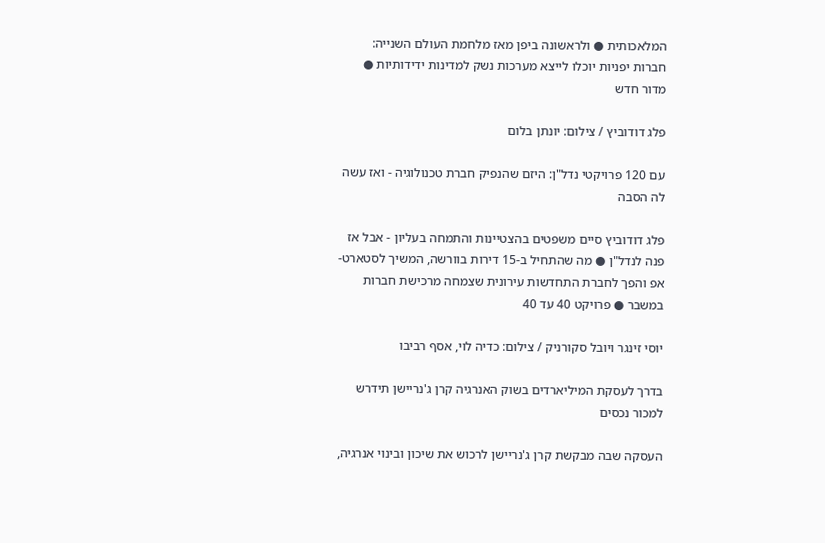המלאכותית ● ולראשונה ביפן מאז מלחמת העולם השנייה: חברות יפניות יוכלו לייצא מערכות נשק למדינות ידידותיות ● מדור חדש

פלג דודוביץ / צילום: יונתן בלום

עם 120 פרויקטי נדל"ן: היזם שהנפיק חברת טכנולוגיה - ואז עשה לה הסבה

פלג דודוביץ סיים משפטים בהצטיינות והתמחה בעליון - אבל אז פנה לנדל"ן ● מה שהתחיל ב-15 דירות בוורשה, המשיך לסטארט-אפ והפך לחברת התחדשות עירונית שצמחה מרכישת חברות במשבר ● פרויקט 40 עד 40

יוסי זינגר ויובל סקורניק / צילום: כדיה לוי, אסף רביבו

בדרך לעסקת המיליארדים בשוק האנרגיה קרן ג'נריישן תידרש למכור נכסים

העסקה שבה מבקשת קרן ג'נריישן לרכוש את שיכון ובינוי אנרגיה,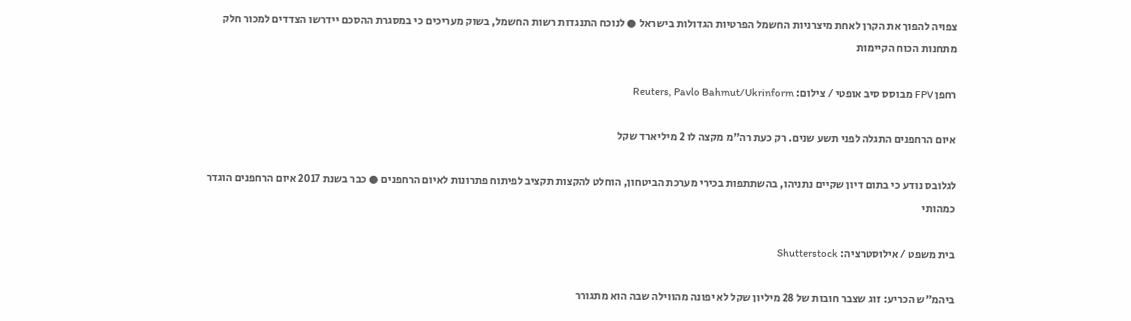צפויה להפוך את הקרן לאחת מיצרניות החשמל הפרטיות הגדולות בישראל ● לנוכח התנגדות רשות החשמל, בשוק מעריכים כי במסגרת ההסכם יידרשו הצדדים למכור חלק מתחנות הכוח הקיימות

רחפן FPV מבוסס סיב אופטי / צילום: Reuters, Pavlo Bahmut/Ukrinform

איום הרחפנים התגלה לפני תשע שנים. רק כעת רה"מ מקצה לו 2 מיליארד שקל

לגלובס נודע כי בתום דיון שקיים נתניהו, בהשתתפות בכירי מערכת הביטחון, הוחלט להקצות תקציב לפיתוח פתרונות לאיום הרחפנים ● כבר בשנת 2017 איום הרחפנים הוגדר כמהותי

בית משפט / אילוסטרציה: Shutterstock

ביהמ"ש הכריע: זוג שצבר חובות של 28 מיליון שקל לא יפונה מהווילה שבה הוא מתגורר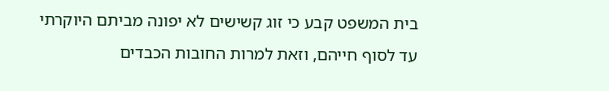בית המשפט קבע כי זוג קשישים לא יפונה מביתם היוקרתי עד לסוף חייהם, וזאת למרות החובות הכבדים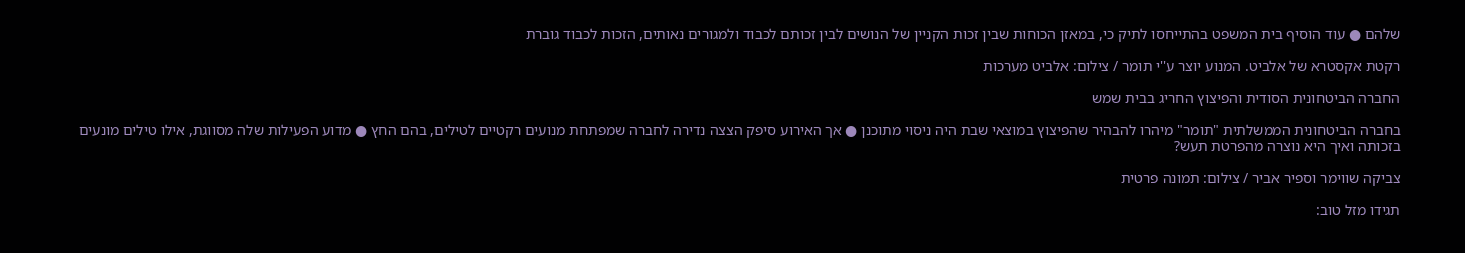שלהם ● עוד הוסיף בית המשפט בהתייחסו לתיק כי, במאזן הכוחות שבין זכות הקניין של הנושים לבין זכותם לכבוד ולמגורים נאותים, הזכות לכבוד גוברת

רקטת אקסטרא של אלביט. המנוע יוצר ע''י תומר / צילום: אלביט מערכות

החברה הביטחונית הסודית והפיצוץ החריג בבית שמש

בחברה הביטחונית הממשלתית "תומר" מיהרו להבהיר שהפיצוץ במוצאי שבת היה ניסוי מתוכנן ● אך האירוע סיפק הצצה נדירה לחברה שמפתחת מנועים רקטיים לטילים, בהם החץ ● מדוע הפעילות שלה מסווגת, אילו טילים מונעים בזכותה ואיך היא נוצרה מהפרטת תעש?

צביקה שווימר וספיר אביר / צילום: תמונה פרטית

תגידו מזל טוב: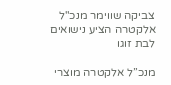צביקה שווימר מנכ"ל אלקטרה הציע נישואים לבת זוגו

מנכ”ל אלקטרה מוצרי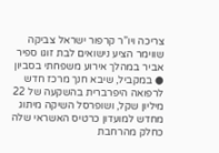צריכה ויו”ר קרפור ישראל צביקה שווימר הציע נישואים לבת זוגו ספיר אביר במהלך אירוע משפחתי בסביון ● במקביל, שיבא חנך מרכז חדש לרפואה היפרברית בהשקעה של 22 מיליון שקל, ושופרסל השיקה מיתוג מחדש למועדון כרטיס האשראי שלה כחלק מהרחבת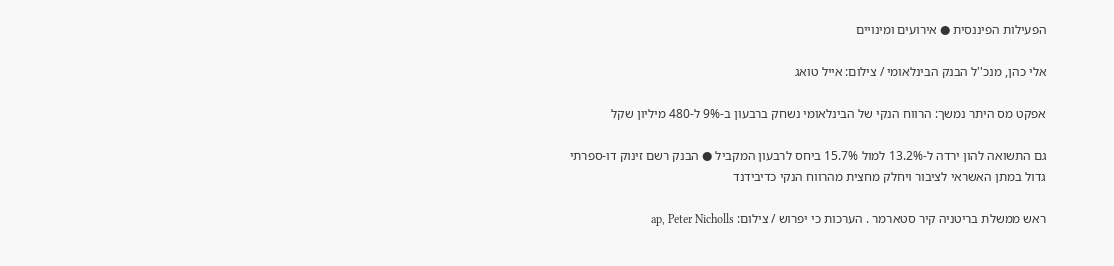הפעילות הפיננסית ● אירועים ומינויים

אלי כהן, מנכ''ל הבנק הבינלאומי / צילום: אייל טואג

אפקט מס היתר נמשך: הרווח הנקי של הבינלאומי נשחק ברבעון ב-9% ל-480 מיליון שקל

גם התשואה להון ירדה ל-13.2% למול 15.7% ביחס לרבעון המקביל ● הבנק רשם זינוק דו-ספרתי גדול במתן האשראי לציבור ויחלק מחצית מהרווח הנקי כדיבידנד

ראש ממשלת בריטניה קיר סטארמר . הערכות כי יפרוש / צילום: ap, Peter Nicholls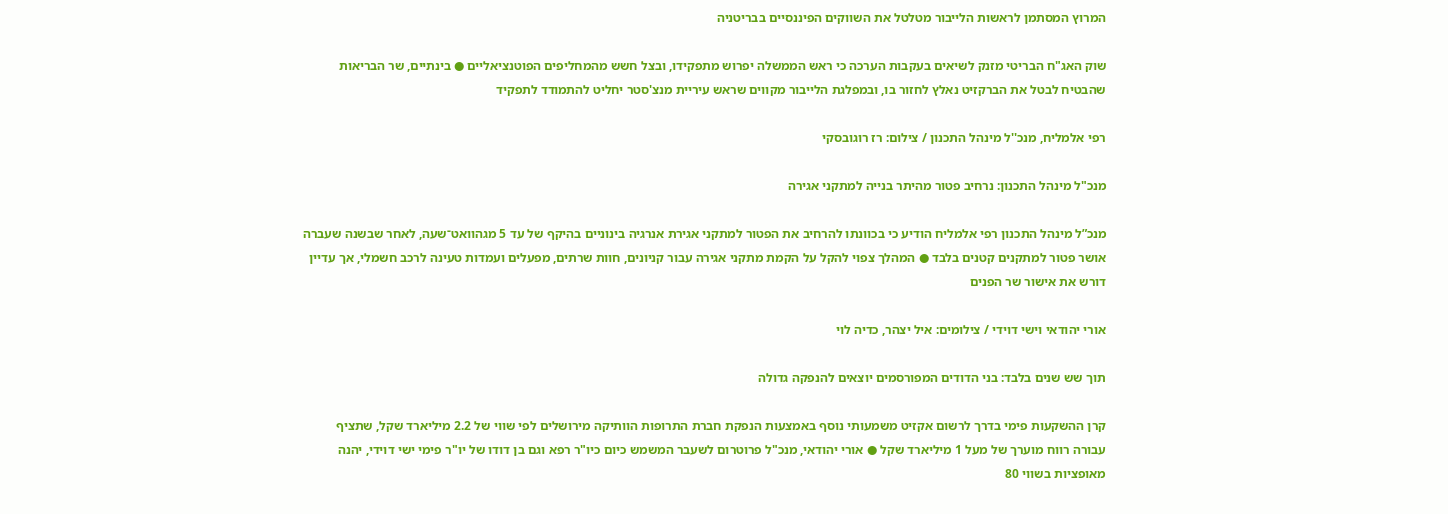המרוץ המסתמן לראשות הלייבור מטלטל את השווקים הפיננסיים בבריטניה

שוק האג"ח הבריטי מזנק לשיאים בעקבות הערכה כי ראש הממשלה יפרוש מתפקידו, ובצל חשש מהמחליפים הפוטנציאליים ● בינתיים, שר הבריאות שהבטיח לבטל את הברקזיט נאלץ לחזור בו, ובמפלגת הלייבור מקווים שראש עיריית מנצ'סטר יחליט להתמודד לתפקיד

רפי אלמליח, מנכ''ל מינהל התכנון / צילום: רז רוגובסקי

מנכ"ל מינהל התכנון: נרחיב פטור מהיתר בנייה למתקני אגירה

מנכ”ל מינהל התכנון רפי אלמליח הודיע כי בכוונתו להרחיב את הפטור למתקני אגירת אנרגיה בינוניים בהיקף של עד 5 מגהוואט־שעה, לאחר שבשנה שעברה אושר פטור למתקנים קטנים בלבד ● המהלך צפוי להקל על הקמת מתקני אגירה עבור קניונים, חוות שרתים, מפעלים ועמדות טעינה לרכב חשמלי, אך עדיין דורש את אישור שר הפנים

אורי יהודאי וישי דוידי / צילומים: איל יצהר, כדיה לוי

תוך שש שנים בלבד: בני הדודים המפורסמים יוצאים להנפקה גדולה

קרן ההשקעות פימי בדרך לרשום אקזיט משמעותי נוסף באמצעות הנפקת חברת התרופות הוותיקה מירושלים לפי שווי של 2.2 מיליארד שקל, שתציף עבורה רווח מוערך של מעל 1 מיליארד שקל ● אורי יהודאי, מנכ"ל פרוטרום לשעבר המשמש כיום כיו"ר רפא וגם בן דודו של יו"ר פימי ישי דוידי, יהנה מאופציות בשווי 80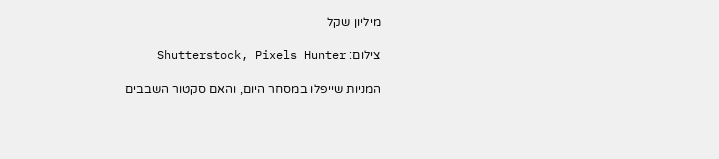מיליון שקל

צילום: Shutterstock, Pixels Hunter

המניות שייפלו במסחר היום, והאם סקטור השבבים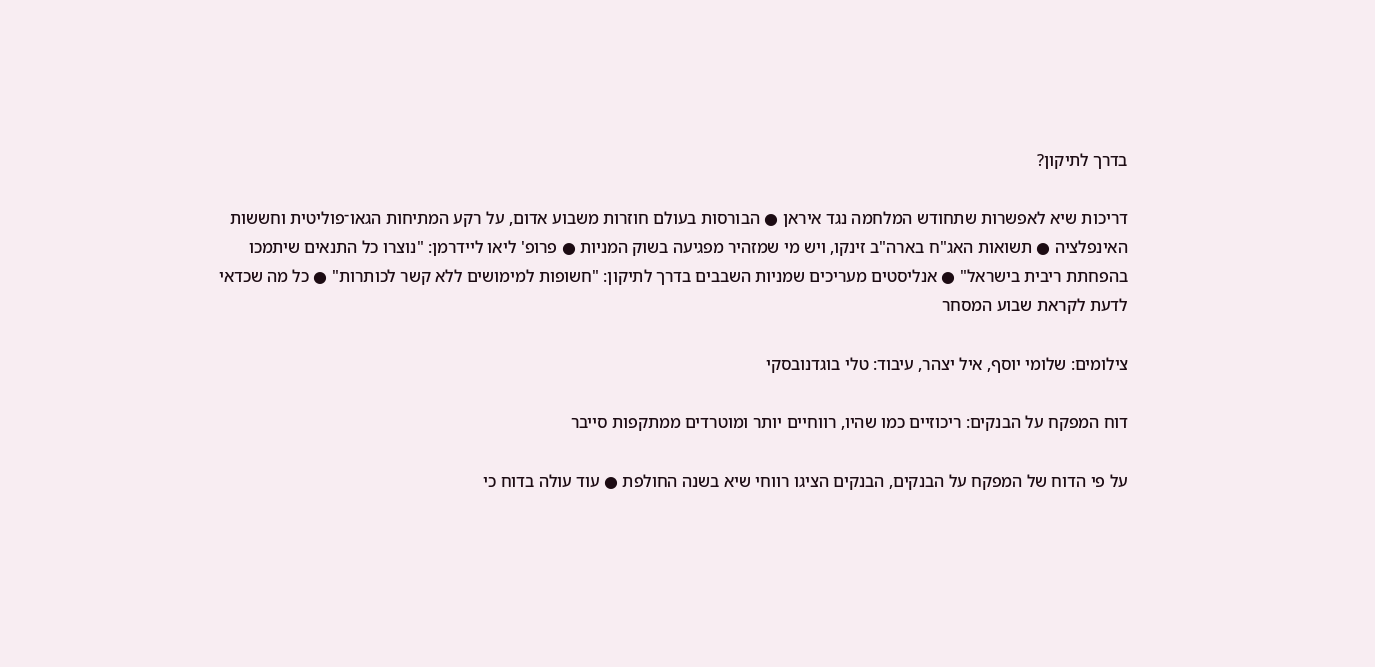בדרך לתיקון?

דריכות שיא לאפשרות שתחודש המלחמה נגד איראן ● הבורסות בעולם חוזרות משבוע אדום, על רקע המתיחות הגאו־פוליטית וחששות האינפלציה ● תשואות האג"ח בארה"ב זינקו, ויש מי שמזהיר מפגיעה בשוק המניות ● פרופ' ליאו ליידרמן: "נוצרו כל התנאים שיתמכו בהפחתת ריבית בישראל" ● אנליסטים מעריכים שמניות השבבים בדרך לתיקון: "חשופות למימושים ללא קשר לכותרות" ● כל מה שכדאי לדעת לקראת שבוע המסחר

צילומים: שלומי יוסף, איל יצהר, עיבוד: טלי בוגדנובסקי

דוח המפקח על הבנקים: ריכוזיים כמו שהיו, רווחיים יותר ומוטרדים ממתקפות סייבר

על פי הדוח של המפקח על הבנקים, הבנקים הציגו רווחי שיא בשנה החולפת ● עוד עולה בדוח כי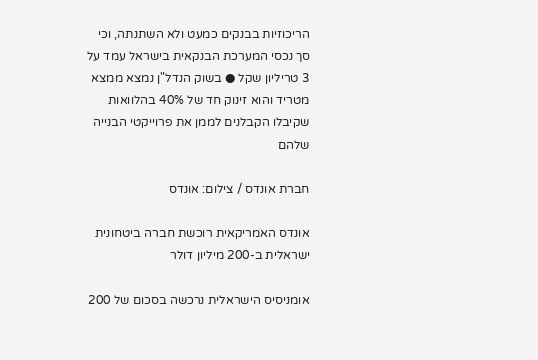הריכוזיות בבנקים כמעט ולא השתנתה, וכי סך נכסי המערכת הבנקאית בישראל עמד על 3 טריליון שקל ● בשוק הנדל"ן נמצא ממצא מטריד והוא זינוק חד של 40% בהלוואות שקיבלו הקבלנים לממן את פרוייקטי הבנייה שלהם

חברת אונדס / צילום: אונדס

אונדס האמריקאית רוכשת חברה ביטחונית ישראלית ב-200 מיליון דולר

אומניסיס הישראלית נרכשה בסכום של 200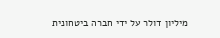מיליון דולר על ידי חברה ביטחונית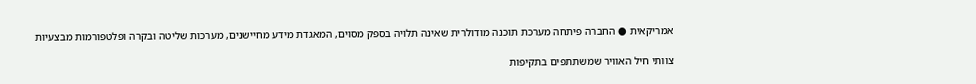אמריקאית ● החברה פיתחה מערכת תוכנה מודולרית שאינה תלויה בספק מסוים, המאגדת מידע מחיישנים, מערכות שליטה ובקרה ופלטפורמות מבצעיות

צוותי חיל האוויר שמשתתפים בתקיפות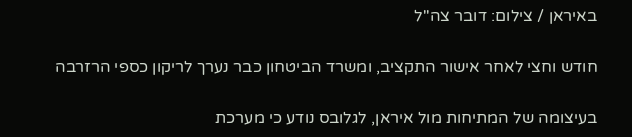באיראן / צילום: דובר צה''ל

חודש וחצי לאחר אישור התקציב, ומשרד הביטחון כבר נערך לריקון כספי הרזרבה

בעיצומה של המתיחות מול איראן, לגלובס נודע כי מערכת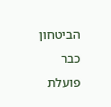הביטחון כבר פועלת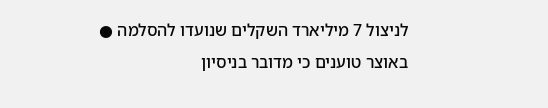לניצול 7 מיליארד השקלים שנועדו להסלמה ● באוצר טוענים כי מדובר בניסיון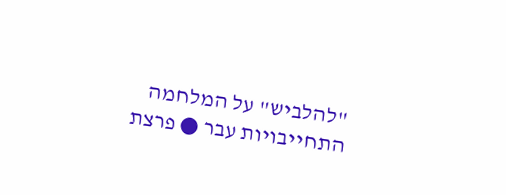"להלביש" על המלחמה התחייבויות עבר ● פרצת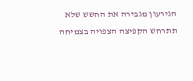הגירעון מגבירה את החשש שלא תתרחש הקפיצה הצפויה בצמיחה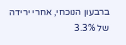ברבעון הנוכחי, אחרי ירידה של 3.3%